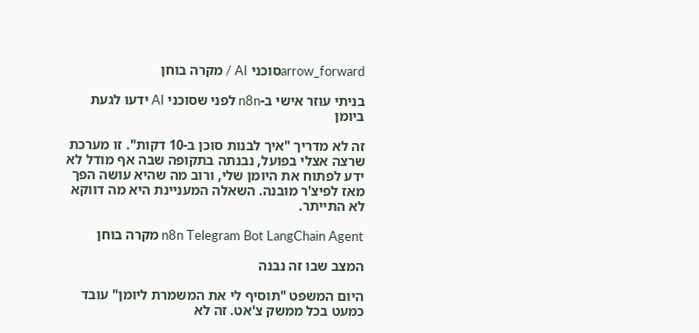arrow_forwardסוכני AI / מקרה בוחן

בניתי עוזר אישי ב-n8n לפני שסוכני AI ידעו לגעת ביומן

זה לא מדריך "איך לבנות סוכן ב-10 דקות". זו מערכת שרצה אצלי בפועל, נבנתה בתקופה שבה אף מודל לא ידע לפתוח את היומן שלי, ורוב מה שהיא עושה הפך מאז לפיצ'ר מובנה. השאלה המעניינת היא מה דווקא לא התייתר.

n8n Telegram Bot LangChain Agent מקרה בוחן

המצב שבו זה נבנה

היום המשפט "תוסיף לי את המשמרת ליומן" עובד כמעט בכל ממשק צ'אט. זה לא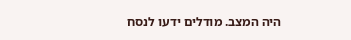היה המצב. מודלים ידעו לנסח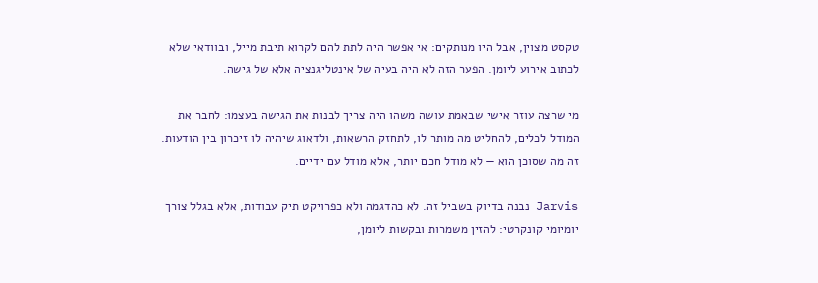טקסט מצוין, אבל היו מנותקים: אי אפשר היה לתת להם לקרוא תיבת מייל, ובוודאי שלא לכתוב אירוע ליומן. הפער הזה לא היה בעיה של אינטליגנציה אלא של גישה.

מי שרצה עוזר אישי שבאמת עושה משהו היה צריך לבנות את הגישה בעצמו: לחבר את המודל לכלים, להחליט מה מותר לו, לתחזק הרשאות, ולדאוג שיהיה לו זיכרון בין הודעות. זה מה שסוכן הוא — לא מודל חכם יותר, אלא מודל עם ידיים.

Jarvis נבנה בדיוק בשביל זה. לא כהדגמה ולא כפרויקט תיק עבודות, אלא בגלל צורך יומיומי קונקרטי: להזין משמרות ובקשות ליומן,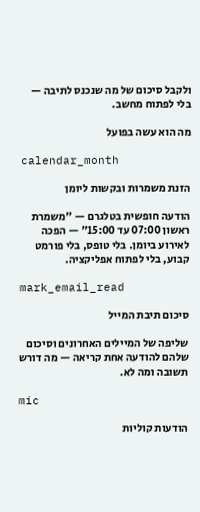ולקבל סיכום של מה שנכנס לתיבה — בלי לפתוח מחשב.

מה הוא עשה בפועל

calendar_month

הזנת משמרות ובקשות ליומן

הודעה חופשית בטלגרם — "משמרת ראשון 07:00 עד 15:00" — הפכה לאירוע ביומן. בלי טופס, בלי פורמט קבוע, בלי לפתוח אפליקציה.

mark_email_read

סיכום תיבת המייל

שליפה של המיילים האחרונים וסיכום שלהם להודעה אחת קריאה — מה דורש תשובה ומה לא.

mic

הודעות קוליות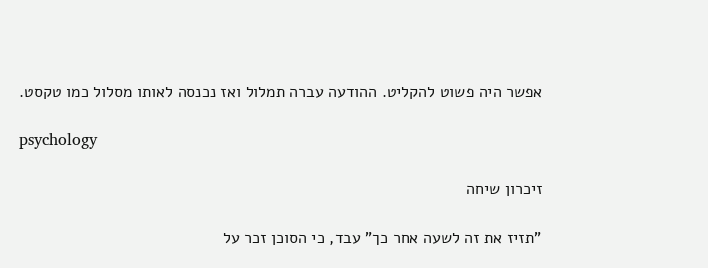אפשר היה פשוט להקליט. ההודעה עברה תמלול ואז נכנסה לאותו מסלול כמו טקסט.

psychology

זיכרון שיחה

"תזיז את זה לשעה אחר כך" עבד, כי הסוכן זכר על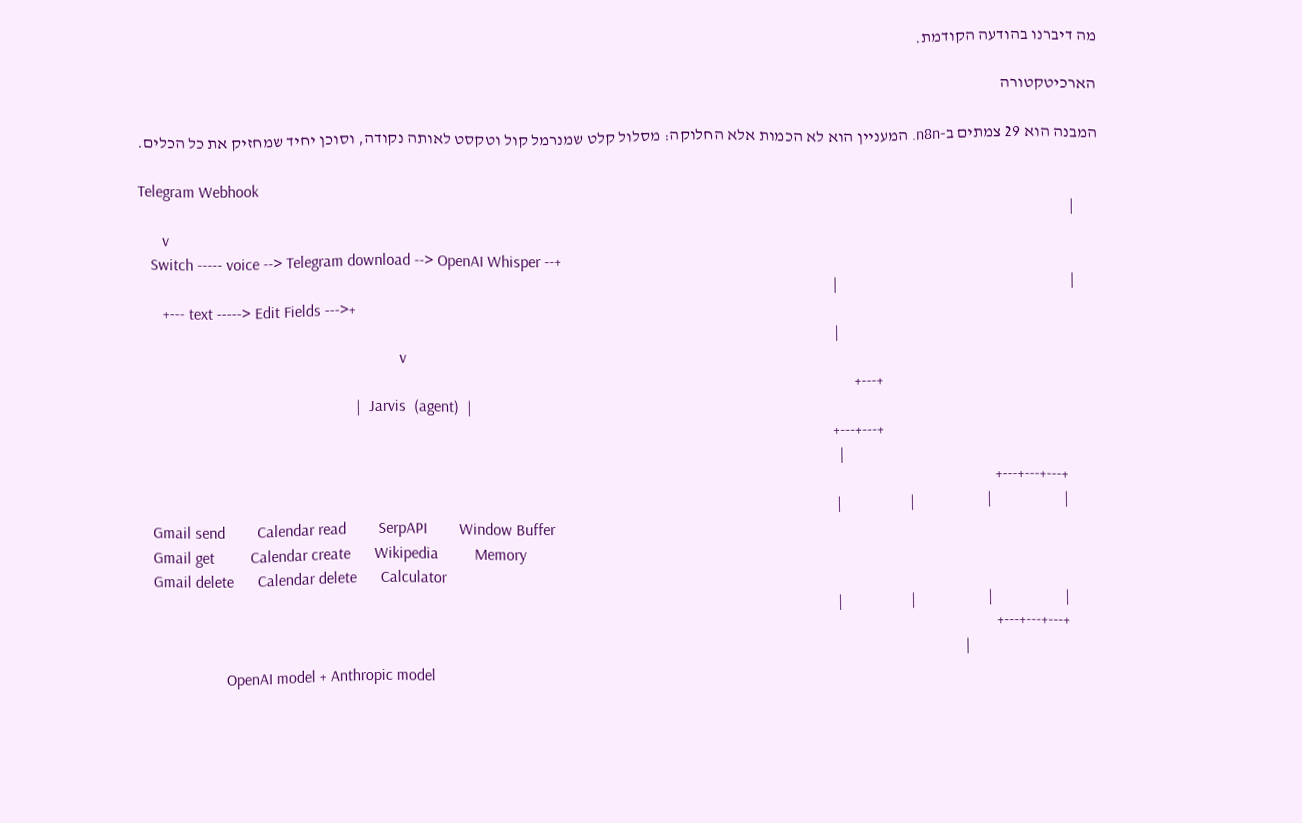מה דיברנו בהודעה הקודמת.

הארכיטקטורה

המבנה הוא 29 צמתים ב-n8n. המעניין הוא לא הכמות אלא החלוקה: מסלול קלט שמנרמל קול וטקסט לאותה נקודה, וסוכן יחיד שמחזיק את כל הכלים.

Telegram Webhook
      |
      v
   Switch ----- voice --> Telegram download --> OpenAI Whisper --+
      |                                                          |
      +--- text -----> Edit Fields --->+
                                                                 |
                                                                 v
                                                      +---+
                                                      |  Jarvis  (agent)  |
                                                      +---+---+
                                                                |
        +---+---+---+
        |                  |                  |                 |
   Gmail send        Calendar read        SerpAPI        Window Buffer
   Gmail get         Calendar create      Wikipedia         Memory
   Gmail delete      Calendar delete      Calculator
        |                  |                  |                 |
        +---+---+---+
                                 |
                     OpenAI model + Anthropic model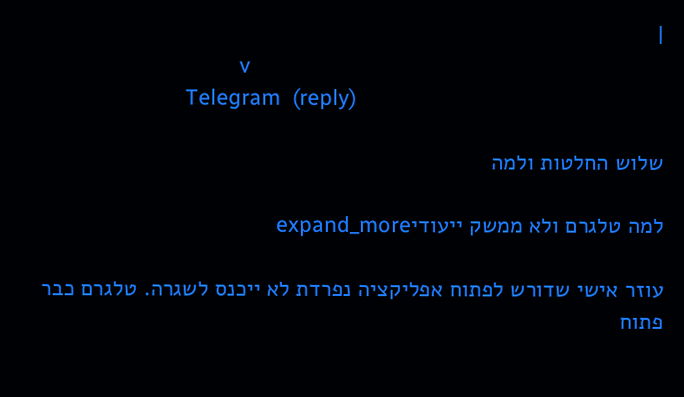|
                                 v
                        Telegram  (reply)

שלוש החלטות ולמה

למה טלגרם ולא ממשק ייעודיexpand_more

עוזר אישי שדורש לפתוח אפליקציה נפרדת לא ייכנס לשגרה. טלגרם כבר פתוח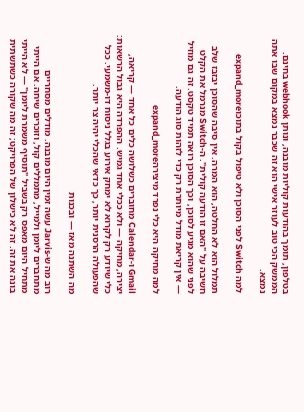בטלפון, תומך בהודעות קוליות מובנה, ונותן webhook בחינם. הממשק הכי טוב לעוזר אישי הוא זה שכבר נמצא במקום שבו אתה נמצא.

למה Switch לפני הסוכן ולא טיפול בקול בתוכוexpand_more

תמלול הוא לא החלטה, הוא המרה. אין סיבה שהסוכן יבזבז שלב חשיבה על "האם זו הודעה קולית". ה-Switch מנרמל את הקלט לפני שהוא מגיע לסוכן, וכך הסוכן רואה תמיד טקסט. זה גם מוזיל — אין קריאת מודל מיותרת רק כדי לזהות סוג הודעה.

למה מחיקה היא כלי נפרד מיצירהexpand_more

Gmail ו-Calendar מחוברים כשלושה כלים כל אחד — קריאה, יצירה, מחיקה — ולא ככלי אחד גמיש. ההפרדה היא גבול הרשאות: כלי שיודע רק לקרוא לא ימחק אירוע בגלל ניסוח דו-משמעי. ככל שהפעולה הרסנית יותר, כך כדאי שהכלי יהיה צר יותר.

מה השתנה מאז — ובכנות

רוב מה ש-Jarvis עשה זמין היום מובנה. מודלים מסחריים מתחברים ליומן ולמייל, מתמללים קול, וזוכרים שיחה. אם הייתי מתחיל היום מאפס רק בשביל "תוסיף משמרת ליומן" — לא הייתי בונה את זה. זה לא כישלון של הפרויקט; זה מה שקורה כשתשתית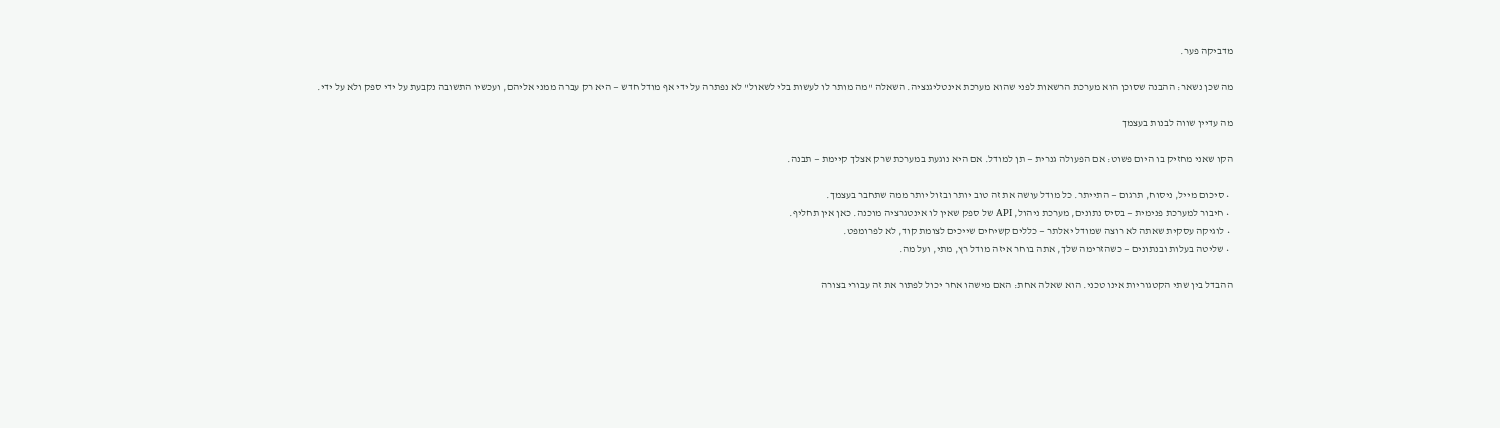מדביקה פער.

מה שכן נשאר: ההבנה שסוכן הוא מערכת הרשאות לפני שהוא מערכת אינטליגנציה. השאלה "מה מותר לו לעשות בלי לשאול" לא נפתרה על ידי אף מודל חדש — היא רק עברה ממני אליהם, ועכשיו התשובה נקבעת על ידי ספק ולא על ידי.

מה עדיין שווה לבנות בעצמך

הקו שאני מחזיק בו היום פשוט: אם הפעולה גנרית — תן למודל. אם היא נוגעת במערכת שרק אצלך קיימת — תבנה.

  • סיכום מייל, ניסוח, תרגום — התייתר. כל מודל עושה את זה טוב יותר ובזול יותר ממה שתחבר בעצמך.
  • חיבור למערכת פנימית — בסיס נתונים, מערכת ניהול, API של ספק שאין לו אינטגרציה מוכנה. כאן אין תחליף.
  • לוגיקה עסקית שאתה לא רוצה שמודל יאלתר — כללים קשיחים שייכים לצומת קוד, לא לפרומפט.
  • שליטה בעלות ובנתונים — כשהזרימה שלך, אתה בוחר איזה מודל רץ, מתי, ועל מה.

ההבדל בין שתי הקטגוריות אינו טכני. הוא שאלה אחת: האם מישהו אחר יכול לפתור את זה עבורי בצורה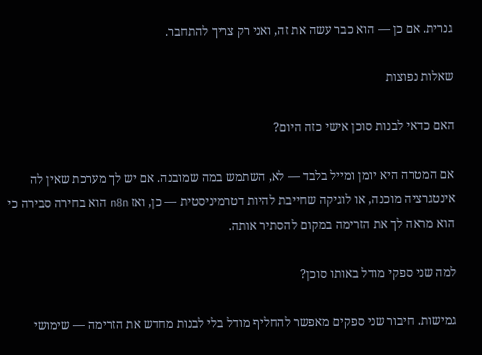גנרית. אם כן — הוא כבר עשה את זה, ואני רק צריך להתחבר.

שאלות נפוצות

האם כדאי לבנות סוכן אישי כזה היום?

אם המטרה היא יומן ומייל בלבד — לא, השתמש במה שמובנה. אם יש לך מערכת שאין לה אינטגרציה מוכנה, או לוגיקה שחייבת להיות דטרמיניסטית — כן, ואז n8n הוא בחירה סבירה כי הוא מראה לך את הזרימה במקום להסתיר אותה.

למה שני ספקי מודל באותו סוכן?

גמישות. חיבור שני ספקים מאפשר להחליף מודל בלי לבנות מחדש את הזרימה — שימושי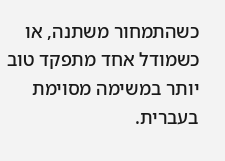כשהתמחור משתנה, או כשמודל אחד מתפקד טוב יותר במשימה מסוימת בעברית.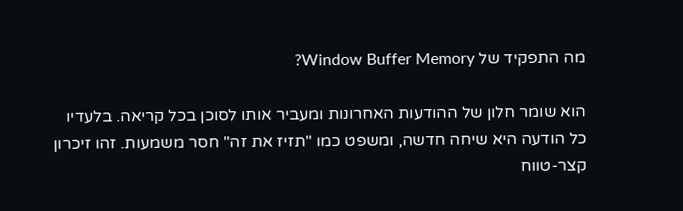מה התפקיד של Window Buffer Memory?

הוא שומר חלון של ההודעות האחרונות ומעביר אותו לסוכן בכל קריאה. בלעדיו כל הודעה היא שיחה חדשה, ומשפט כמו "תזיז את זה" חסר משמעות. זהו זיכרון קצר-טווח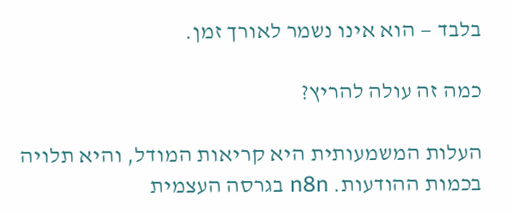בלבד — הוא אינו נשמר לאורך זמן.

כמה זה עולה להריץ?

העלות המשמעותית היא קריאות המודל, והיא תלויה בכמות ההודעות. n8n בגרסה העצמית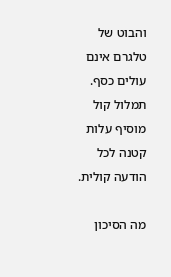והבוט של טלגרם אינם עולים כסף. תמלול קול מוסיף עלות קטנה לכל הודעה קולית.

מה הסיכון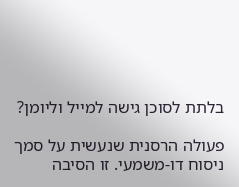בלתת לסוכן גישה למייל וליומן?

פעולה הרסנית שנעשית על סמך ניסוח דו-משמעי. זו הסיבה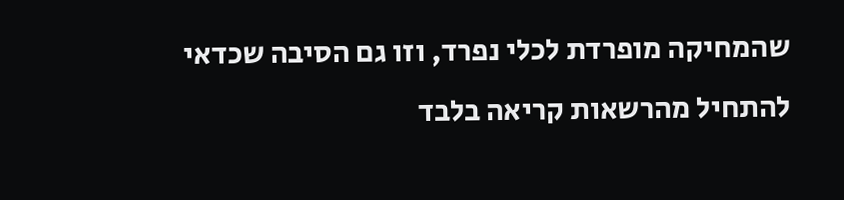שהמחיקה מופרדת לכלי נפרד, וזו גם הסיבה שכדאי להתחיל מהרשאות קריאה בלבד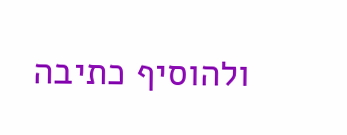ולהוסיף כתיבה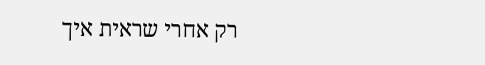רק אחרי שראית איך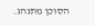הסוכן מתנהג.